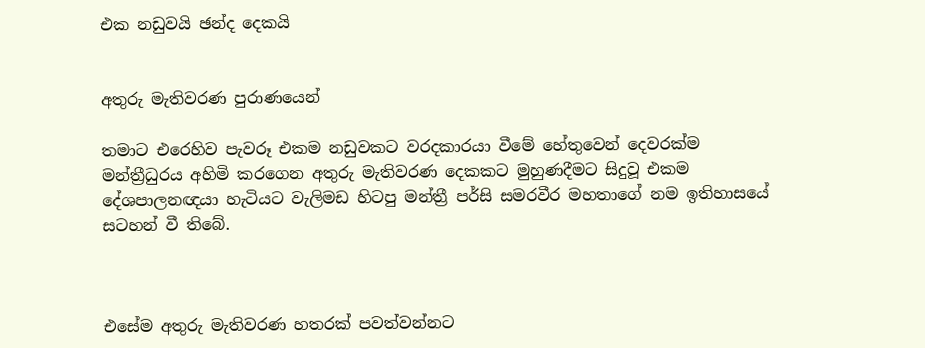එක නඩුවයි ඡන්ද දෙකයි


අතුරු මැතිවරණ පුරාණයෙන්

තමාට එරෙහිව පැවරූ එකම නඩුවකට වරදකාරයා වීමේ හේතුවෙන් දෙවරක්ම මන්ත්‍රීධුරය අහිමි කරගෙන අතුරු මැතිවරණ දෙකකට මුහුණදීමට සිදුවූ එකම දේශපාලනඥයා හැටියට වැලිමඩ හිටපු මන්ත්‍රී පර්සි සමරවීර මහතාගේ නම ඉතිහාසයේ සටහන් වී තිබේ.



එසේම අතුරු මැතිවරණ හතරක් පවත්වන්නට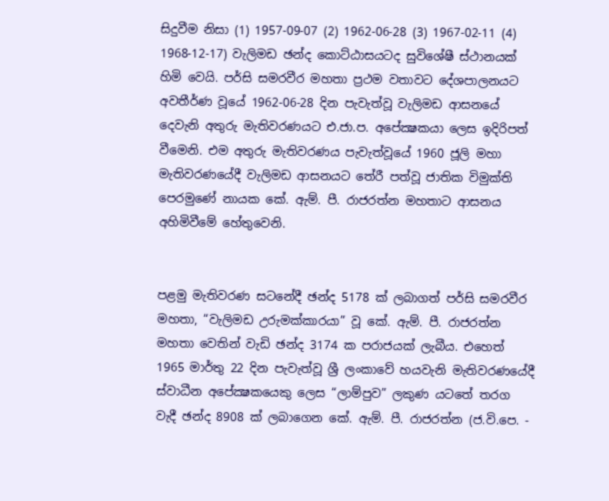සිදුවීම නිසා (1) 1957-09-07 (2) 1962-06-28 (3) 1967-02-11 (4) 1968-12-17) වැලිමඩ ඡන්ද කොට්ඨාසයටද සුවිශේෂී ස්ථානයක් හිමි වෙයි. පර්සි සමරවීර මහතා ප්‍රථම වතාවට දේශපාලනයට අවතීර්ණ වූයේ 1962-06-28 දින පැවැත්වූ වැලිමඩ ආසනයේ දෙවැනි අතුරු මැතිවරණයට එ.ජා.ප. අපේක්‍ෂකයා ලෙස ඉදිරිපත් වීමෙනි. එම අතුරු මැතිවරණය පැවැත්වූයේ 1960 ජූලි මහා මැතිවරණයේදී වැලිමඩ ආසනයට තේරී පත්වූ ජාතික විමුක්ති පෙරමුණේ නායක කේ. ඇම්. පී. රාජරත්න මහතාට ආසනය අහිමිවීමේ හේතුවෙනි.


පළමු මැතිවරණ සටනේදී ඡන්ද 5178 ක් ලබාගත් පර්සි සමරවීර මහතා, “වැලිමඩ උරුමක්කාරයා” වූ කේ. ඇම්. පී. රාජරත්න මහතා වෙතින් වැඩි ඡන්ද 3174 ක පරාජයක් ලැබීය. එහෙත් 1965 මාර්තු 22 දින පැවැත්වූ ශ්‍රී ලංකාවේ හයවැනි මැතිවරණයේදී ස්වාධීන අපේක්‍ෂකයෙකු ලෙස “ලාම්පුව” ලකුණ යටතේ තරග වැදී ඡන්ද 8908 ක් ලබාගෙන කේ. ඇම්. පී. රාජරත්න (ජ.වි.පෙ. -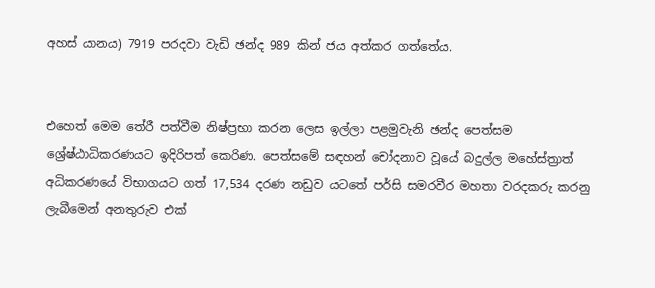අහස් යානය) 7919 පරදවා වැඩි ඡන්ද 989 කින් ජය අත්කර ගත්තේය.


එහෙත් මෙම තේරී පත්වීම නිෂ්ප්‍රභා කරන ලෙස ඉල්ලා පළමුවැනි ඡන්ද පෙත්සම ශ්‍රේෂ්ඨාධිකරණයට ඉදිරිපත් කෙරිණ. පෙත්සමේ සඳහන් චෝදනාව වූයේ බදුල්ල මහේස්ත්‍රාත් අධිකරණයේ විභාගයට ගත් 17,534 දරණ නඩුව යටතේ පර්සි සමරවීර මහතා වරදකරු කරනු ලැබීමෙන් අනතුරුව එක්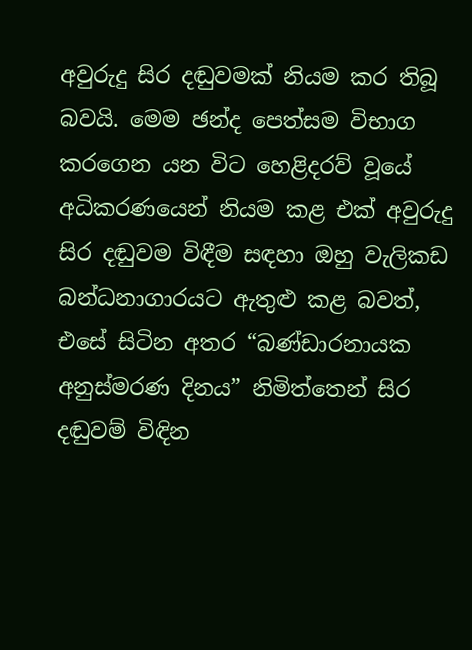අවුරුදු සිර දඬුවමක් නියම කර තිබූ බවයි. මෙම ඡන්ද පෙත්සම විභාග කරගෙන යන විට හෙළිදරව් වූයේ අධිකරණයෙන් නියම කළ එක් අවුරුදු සිර දඬුවම විඳීම සඳහා ඔහු වැලිකඩ බන්ධනාගාරයට ඇතුළු කළ බවත්, එසේ සිටින අතර “බණ්ඩාරනායක අනුස්මරණ දිනය” නිමිත්තෙන් සිර දඬුවම් විඳින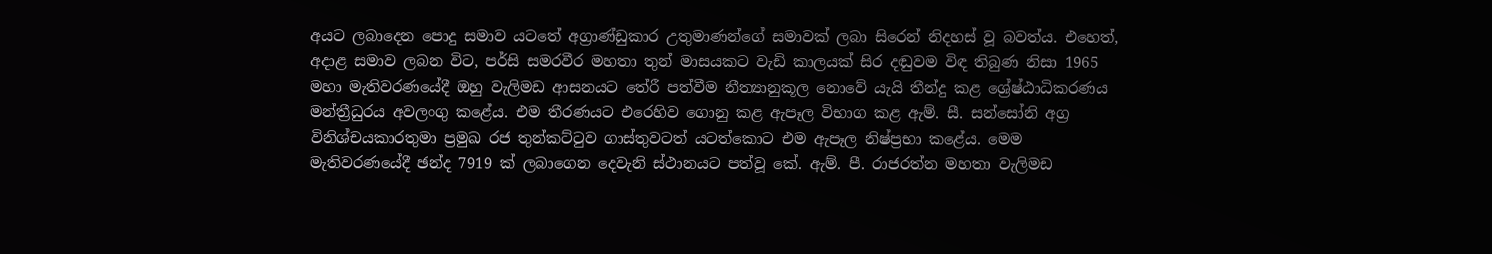අයට ලබාදෙන පොදු සමාව යටතේ අග්‍රාණ්ඩුකාර උතුමාණන්ගේ සමාවක් ලබා සිරෙන් නිදහස් වූ බවත්ය. එහෙත්, අදාළ සමාව ලබන විට, පර්සි සමරවීර මහතා තුන් මාසයකට වැඩි කාලයක් සිර දඬුවම විඳ තිබුණ නිසා 1965 මහා මැතිවරණයේදී ඔහු වැලිමඩ ආසනයට තේරී පත්වීම නීත්‍යානුකූල නොවේ යැයි තීන්දු කළ ශ්‍රේෂ්ඨාධිකරණය මන්ත්‍රීධුරය අවලංගු කළේය. එම තීරණයට එරෙහිව ගොනු කළ ඇපෑල විභාග කළ ඇම්. සී. සන්සෝනි අග්‍ර විනිශ්චයකාරතුමා ප්‍රමුඛ රජ තුන්කට්ටුව ගාස්තුවටත් යටත්කොට එම ඇපෑල නිෂ්ප්‍රභා කළේය. මෙම මැතිවරණයේදී ඡන්ද 7919 ක් ලබාගෙන දෙවැනි ස්ථානයට පත්වූ කේ. ඇම්. පී. රාජරත්න මහතා වැලිමඩ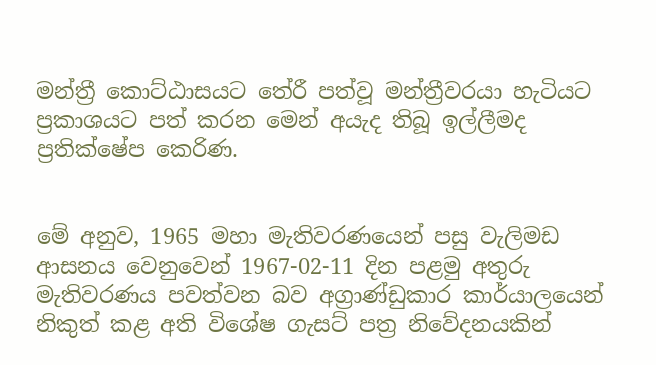මන්ත්‍රී කොට්ඨාසයට තේරී පත්වූ මන්ත්‍රීවරයා හැටියට ප්‍රකාශයට පත් කරන මෙන් අයැද තිබූ ඉල්ලීමද ප්‍රතික්ෂේප කෙරිණ.


මේ අනුව, 1965 මහා මැතිවරණයෙන් පසු වැලිමඩ ආසනය වෙනුවෙන් 1967-02-11 දින පළමු අතුරු මැතිවරණය පවත්වන බව අග්‍රාණ්ඩුකාර කාර්යාලයෙන් නිකුත් කළ අති විශේෂ ගැසට් පත්‍ර නිවේදනයකින්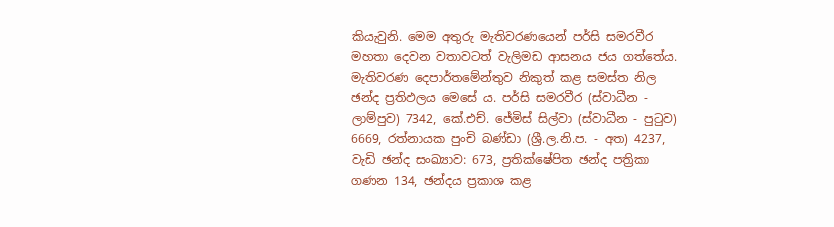කියැවුනි. මෙම අතුරු මැතිවරණයෙන් පර්සි සමරවීර මහතා දෙවන වතාවටත් වැලිමඩ ආසනය ජය ගත්තේය. මැතිවරණ දෙපාර්තමේන්තුව නිකුත් කළ සමස්ත නිල ඡන්ද ප්‍රතිඵලය මෙසේ ය. පර්සි සමරවීර (ස්වාධීන - ලාම්පුව) 7342, කේ.එච්. ජේමිස් සිල්වා (ස්වාධීන - පුටුව) 6669, රත්නායක පුංචි බණ්ඩා (ශ්‍රී.ල.නි.ප. - අත) 4237, වැඩි ඡන්ද සංඛ්‍යාව: 673, ප්‍රතික්ෂේපිත ඡන්ද පත්‍රිකා ගණන 134, ඡන්දය ප්‍රකාශ කළ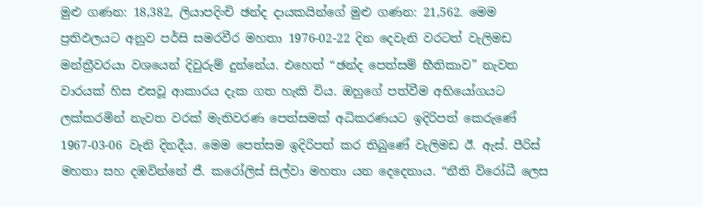මුළු ගණන: 18,382, ලියාපදිංචි ඡන්ද දායකයින්ගේ මුළු ගණන: 21,562. මෙම ප්‍රතිඵලයට අනුව පර්සි සමරවීර මහතා 1976-02-22 දින දෙවැනි වරටත් වැලිමඩ මන්ත්‍රීවරයා වශයෙන් දිවුරුම් දුන්නේය. එහෙත් “ඡන්ද පෙත්සම් භීතිකාව” නැවත වාරයක් හිස එසවූ ආකාරය දැක ගත හැකි විය. ඔහුගේ පත්වීම අභියෝගයට ලක්කරමින් නැවත වරක් මැතිවරණ පෙත්සමක් අධිකරණයට ඉදිරිපත් කෙරුණේ 1967-03-06 වැනි දිනදීය. මෙම පෙත්සම ඉදිරිපත් කර තිබුණේ වැලිමඩ ඊ. ඇස්. පීරිස් මහතා සහ දඹවින්නේ ජී. කරෝලිස් සිල්වා මහතා යන දෙදෙනාය. “නීති විරෝධී ලෙස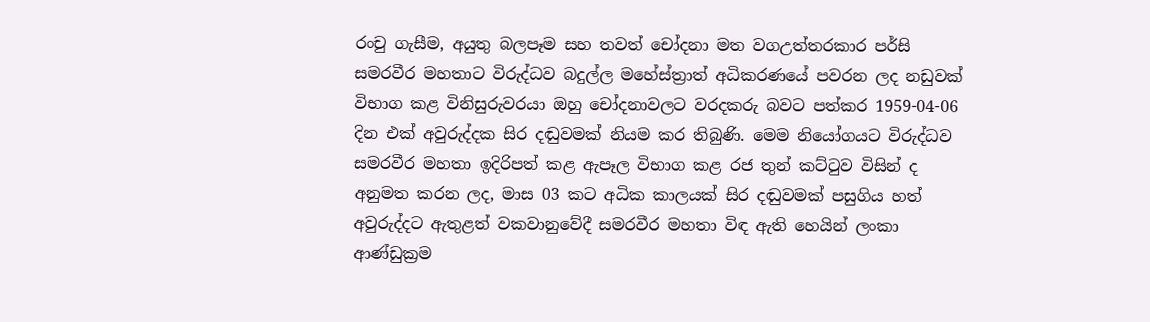රංචු ගැසීම, අයුතු බලපෑම සහ තවත් චෝදනා මත වගඋත්තරකාර පර්සි සමරවීර මහතාට විරුද්ධව බදුල්ල මහේස්ත්‍රාත් අධිකරණයේ පවරන ලද නඩුවක් විභාග කළ විනිසුරුවරයා ඔහු චෝදනාවලට වරදකරු බවට පත්කර 1959-04-06 දින එක් අවුරුද්දක සිර දඬුවමක් නියම කර තිබුණි. මෙම නියෝගයට විරුද්ධව සමරවීර මහතා ඉදිරිපත් කළ ඇපෑල විභාග කළ රජ තුන් කට්ටුව විසින් ද අනුමත කරන ලද, මාස 03 කට අධික කාලයක් සිර දඬුවමක් පසුගිය හත් අවුරුද්දට ඇතුළත් වකවානුවේදී සමරවීර මහතා විඳ ඇති හෙයින් ලංකා ආණ්ඩුක්‍රම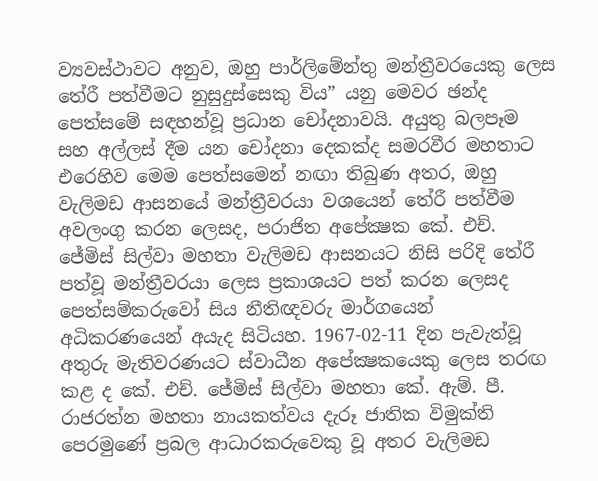ව්‍යවස්ථාවට අනුව, ඔහු පාර්ලිමේන්තු මන්ත්‍රීවරයෙකු ලෙස තේරී පත්වීමට නුසුදුස්සෙකු විය” යනු මෙවර ඡන්ද පෙත්සමේ සඳහන්වූ ප්‍රධාන චෝදනාවයි. අයුතු බලපෑම සහ අල්ලස් දීම යන චෝදනා දෙකක්ද සමරවීර මහතාට එරෙහිව මෙම පෙත්සමෙන් නඟා තිබුණ අතර, ඔහු වැලිමඩ ආසනයේ මන්ත්‍රීවරයා වශයෙන් තේරී පත්වීම අවලංගු කරන ලෙසද, පරාජිත අපේක්‍ෂක කේ. එච්. ජේමිස් සිල්වා මහතා වැලිමඩ ආසනයට නිසි පරිදි තේරී පත්වූ මන්ත්‍රීවරයා ලෙස ප්‍රකාශයට පත් කරන ලෙසද පෙත්සම්කරුවෝ සිය නීතිඥවරු මාර්ගයෙන් අධිකරණයෙන් අයැද සිටියහ. 1967-02-11 දින පැවැත්වූ අතුරු මැතිවරණයට ස්වාධීන අපේක්‍ෂකයෙකු ලෙස තරඟ කළ ද කේ. එච්. ජේමිස් සිල්වා මහතා කේ. ඇම්. පී. රාජරත්න මහතා නායකත්වය දැරූ ජාතික විමුක්ති පෙරමුණේ ප්‍රබල ආධාරකරුවෙකු වූ අතර වැලිමඩ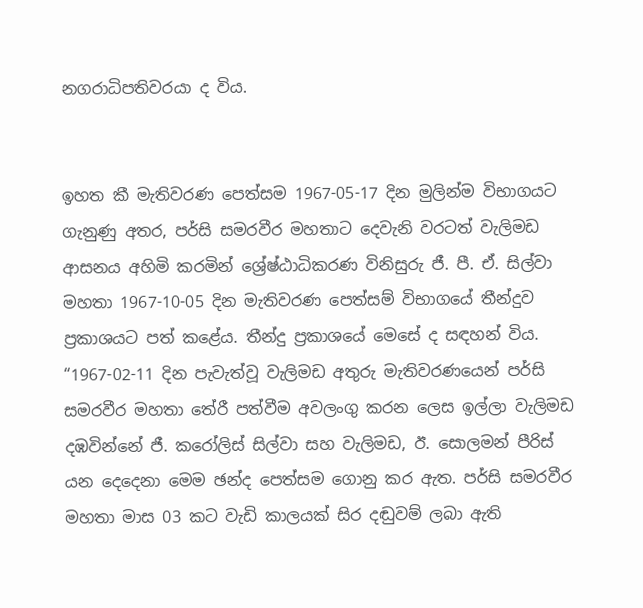නගරාධිපතිවරයා ද විය.


ඉහත කී මැතිවරණ පෙත්සම 1967-05-17 දින මුලින්ම විභාගයට ගැනුණු අතර, පර්සි සමරවීර මහතාට දෙවැනි වරටත් වැලිමඩ ආසනය අහිමි කරමින් ශ්‍රේෂ්ඨාධිකරණ විනිසුරු ජී. පී. ඒ. සිල්වා මහතා 1967-10-05 දින මැතිවරණ පෙත්සම් විභාගයේ තීන්දුව ප්‍රකාශයට පත් කළේය. තීන්දු ප්‍රකාශයේ මෙසේ ද සඳහන් විය. “1967-02-11 දින පැවැත්වූ වැලිමඩ අතුරු මැතිවරණයෙන් පර්සි සමරවීර මහතා තේරී පත්වීම අවලංගු කරන ලෙස ඉල්ලා වැලිමඩ දඹවින්නේ ජී. කරෝලිස් සිල්වා සහ වැලිමඩ, ඊ. සොලමන් පීරිස් යන දෙදෙනා මෙම ඡන්ද පෙත්සම ගොනු කර ඇත. පර්සි සමරවීර මහතා මාස 03 කට වැඩි කාලයක් සිර දඬුවම් ලබා ඇති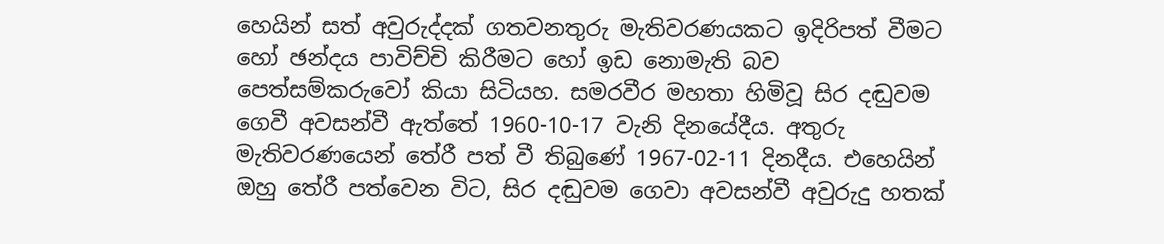හෙයින් සත් අවුරුද්දක් ගතවනතුරු මැතිවරණයකට ඉදිරිපත් වීමට හෝ ඡන්දය පාවිච්චි කිරීමට හෝ ඉඩ නොමැති බව පෙත්සම්කරුවෝ කියා සිටියහ. සමරවීර මහතා හිමිවූ සිර දඬුවම ගෙවී අවසන්වී ඇත්තේ 1960-10-17 වැනි දිනයේදීය. අතුරු මැතිවරණයෙන් තේරී පත් වී තිබුණේ 1967-02-11 දිනදීය. එහෙයින් ඔහු තේරී පත්වෙන විට, සිර දඬුවම ගෙවා අවසන්වී අවුරුදු හතක්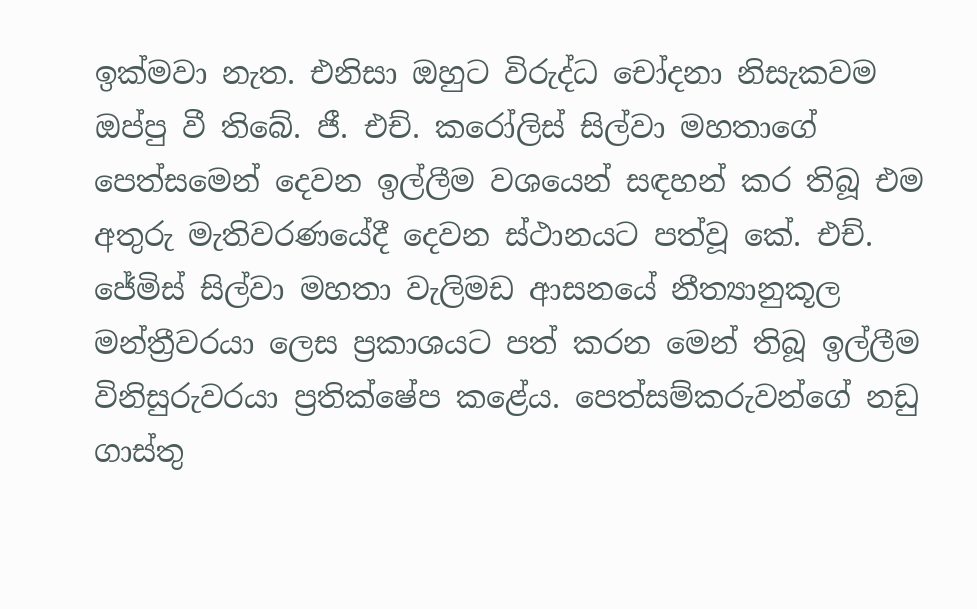ඉක්මවා නැත. එනිසා ඔහුට විරුද්ධ චෝදනා නිසැකවම ඔප්පු වී තිබේ. ජී. එච්. කරෝලිස් සිල්වා මහතාගේ පෙත්සමෙන් දෙවන ඉල්ලීම වශයෙන් සඳහන් කර තිබූ එම අතුරු මැතිවරණයේදී දෙවන ස්ථානයට පත්වූ කේ. එච්. ජේමිස් සිල්වා මහතා වැලිමඩ ආසනයේ නීත්‍යානුකූල මන්ත්‍රීවරයා ලෙස ප්‍රකාශයට පත් කරන මෙන් තිබූ ඉල්ලීම විනිසුරුවරයා ප්‍රතික්ෂේප කළේය. පෙත්සම්කරුවන්ගේ නඩු ගාස්තු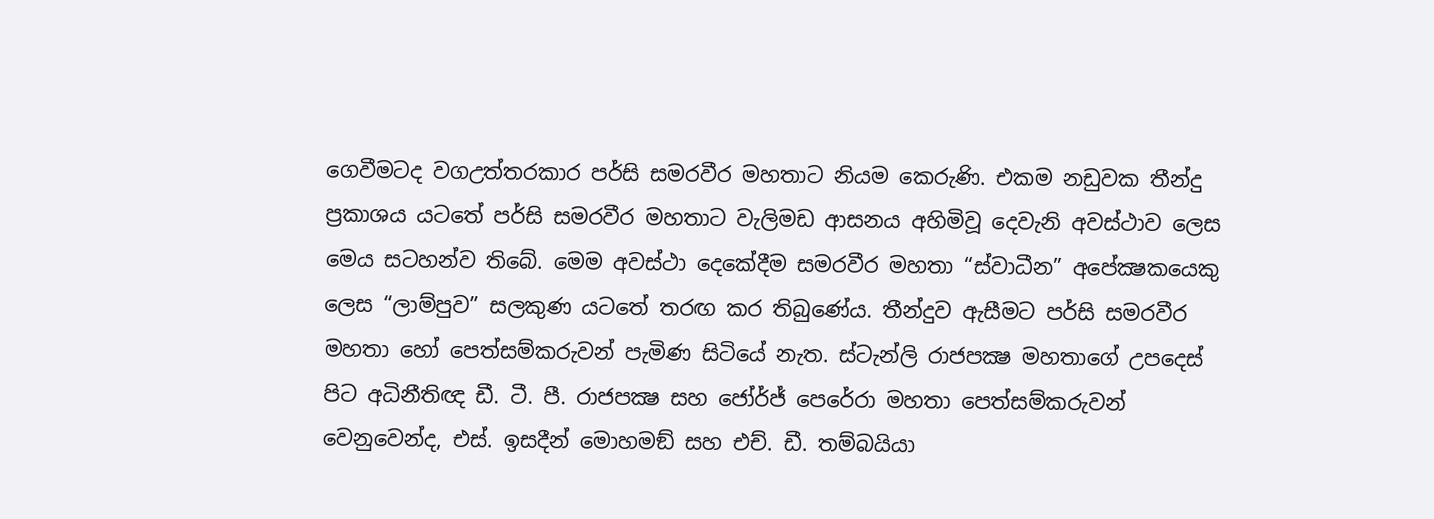ගෙවීමටද වගඋත්තරකාර පර්සි සමරවීර මහතාට නියම කෙරුණි. එකම නඩුවක තීන්දු ප්‍රකාශය යටතේ පර්සි සමරවීර මහතාට වැලිමඩ ආසනය අහිමිවූ දෙවැනි අවස්ථාව ලෙස මෙය සටහන්ව තිබේ. මෙම අවස්ථා දෙකේදීම සමරවීර මහතා “ස්වාධීන” අපේක්‍ෂකයෙකු ලෙස “ලාම්පුව” සලකුණ යටතේ තරඟ කර තිබුණේය. තීන්දුව ඇසීමට පර්සි සමරවීර මහතා හෝ පෙත්සම්කරුවන් පැමිණ සිටියේ නැත. ස්ටැන්ලි රාජපක්‍ෂ මහතාගේ උපදෙස් පිට අධිනීතිඥ ඩී. ටී. පී. රාජපක්‍ෂ සහ ජෝර්ජ් පෙරේරා මහතා පෙත්සම්කරුවන් වෙනුවෙන්ද, එස්. ඉසදීන් මොහමඞ් සහ එච්. ඩී. තම්බයියා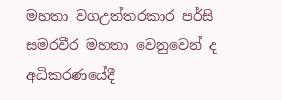මහතා වගඋත්තරකාර පර්සි සමරවීර මහතා වෙනුවෙන් ද අධිකරණයේදී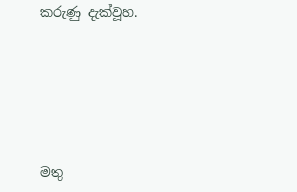කරුණු දැක්වූහ.






මතු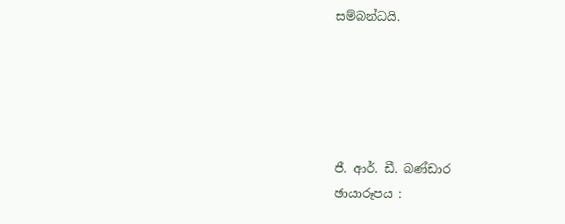සම්බන්ධයි.





ජී. ආර්. ඩී. බණ්ඩාර
ඡායාරූපය :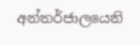අන්තර්ජාලයෙනි